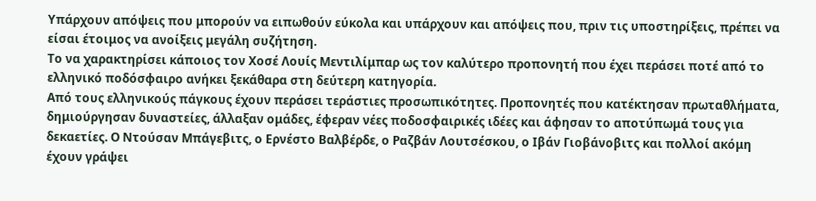Υπάρχουν απόψεις που μπορούν να ειπωθούν εύκολα και υπάρχουν και απόψεις που, πριν τις υποστηρίξεις, πρέπει να είσαι έτοιμος να ανοίξεις μεγάλη συζήτηση.
Το να χαρακτηρίσει κάποιος τον Χοσέ Λουίς Μεντιλίμπαρ ως τον καλύτερο προπονητή που έχει περάσει ποτέ από το ελληνικό ποδόσφαιρο ανήκει ξεκάθαρα στη δεύτερη κατηγορία.
Από τους ελληνικούς πάγκους έχουν περάσει τεράστιες προσωπικότητες. Προπονητές που κατέκτησαν πρωταθλήματα, δημιούργησαν δυναστείες, άλλαξαν ομάδες, έφεραν νέες ποδοσφαιρικές ιδέες και άφησαν το αποτύπωμά τους για δεκαετίες. Ο Ντούσαν Μπάγεβιτς, ο Ερνέστο Βαλβέρδε, ο Ραζβάν Λουτσέσκου, ο Ιβάν Γιοβάνοβιτς και πολλοί ακόμη έχουν γράψει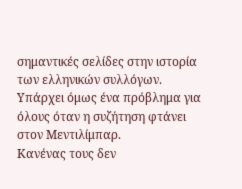σημαντικές σελίδες στην ιστορία των ελληνικών συλλόγων.
Υπάρχει όμως ένα πρόβλημα για όλους όταν η συζήτηση φτάνει στον Μεντιλίμπαρ.
Κανένας τους δεν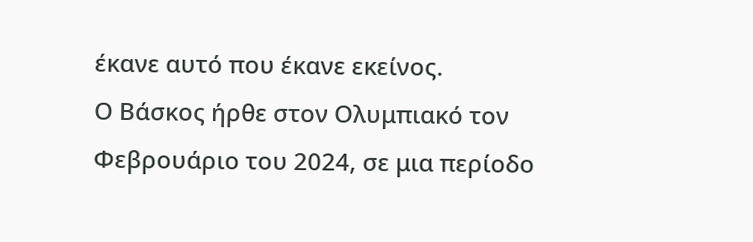έκανε αυτό που έκανε εκείνος.
Ο Βάσκος ήρθε στον Ολυμπιακό τον Φεβρουάριο του 2024, σε μια περίοδο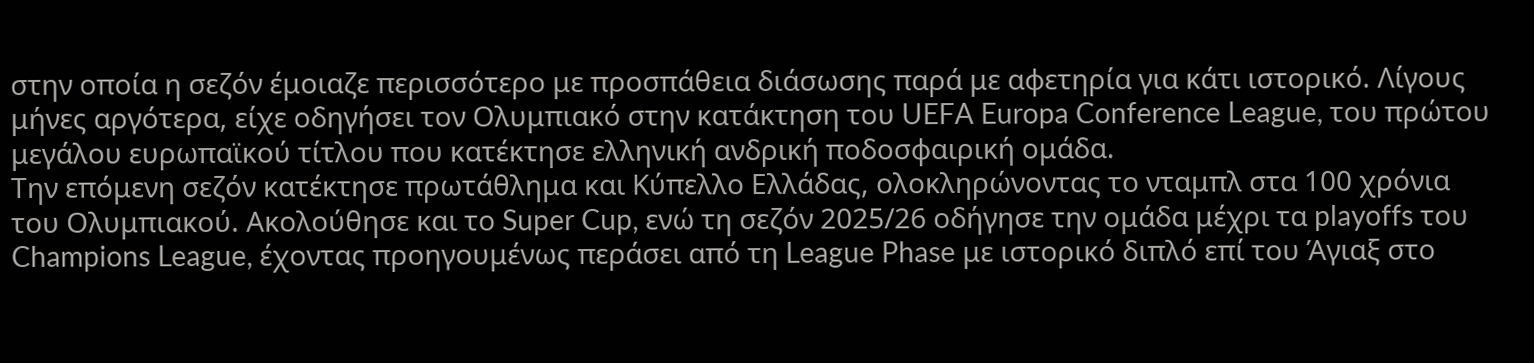στην οποία η σεζόν έμοιαζε περισσότερο με προσπάθεια διάσωσης παρά με αφετηρία για κάτι ιστορικό. Λίγους μήνες αργότερα, είχε οδηγήσει τον Ολυμπιακό στην κατάκτηση του UEFA Europa Conference League, του πρώτου μεγάλου ευρωπαϊκού τίτλου που κατέκτησε ελληνική ανδρική ποδοσφαιρική ομάδα.
Την επόμενη σεζόν κατέκτησε πρωτάθλημα και Κύπελλο Ελλάδας, ολοκληρώνοντας το νταμπλ στα 100 χρόνια του Ολυμπιακού. Ακολούθησε και το Super Cup, ενώ τη σεζόν 2025/26 οδήγησε την ομάδα μέχρι τα playoffs του Champions League, έχοντας προηγουμένως περάσει από τη League Phase με ιστορικό διπλό επί του Άγιαξ στο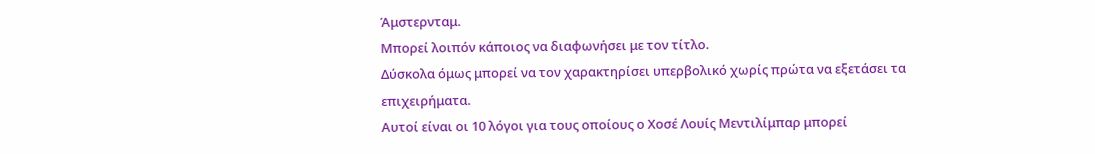Άμστερνταμ.
Μπορεί λοιπόν κάποιος να διαφωνήσει με τον τίτλο.
Δύσκολα όμως μπορεί να τον χαρακτηρίσει υπερβολικό χωρίς πρώτα να εξετάσει τα επιχειρήματα.
Αυτοί είναι οι 10 λόγοι για τους οποίους ο Χοσέ Λουίς Μεντιλίμπαρ μπορεί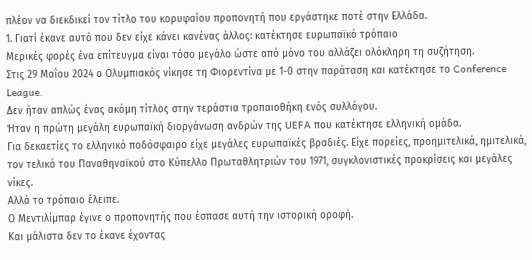πλέον να διεκδικεί τον τίτλο του κορυφαίου προπονητή που εργάστηκε ποτέ στην Ελλάδα.
1. Γιατί έκανε αυτό που δεν είχε κάνει κανένας άλλος: κατέκτησε ευρωπαϊκό τρόπαιο
Μερικές φορές ένα επίτευγμα είναι τόσο μεγάλο ώστε από μόνο του αλλάζει ολόκληρη τη συζήτηση.
Στις 29 Μαΐου 2024 ο Ολυμπιακός νίκησε τη Φιορεντίνα με 1-0 στην παράταση και κατέκτησε το Conference League.
Δεν ήταν απλώς ένας ακόμη τίτλος στην τεράστια τροπαιοθήκη ενός συλλόγου.
Ήταν η πρώτη μεγάλη ευρωπαϊκή διοργάνωση ανδρών της UEFA που κατέκτησε ελληνική ομάδα.
Για δεκαετίες το ελληνικό ποδόσφαιρο είχε μεγάλες ευρωπαϊκές βραδιές. Είχε πορείες, προημιτελικά, ημιτελικά, τον τελικό του Παναθηναϊκού στο Κύπελλο Πρωταθλητριών του 1971, συγκλονιστικές προκρίσεις και μεγάλες νίκες.
Αλλά το τρόπαιο έλειπε.
Ο Μεντιλίμπαρ έγινε ο προπονητής που έσπασε αυτή την ιστορική οροφή.
Και μάλιστα δεν το έκανε έχοντας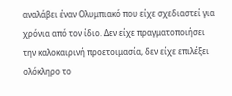αναλάβει έναν Ολυμπιακό που είχε σχεδιαστεί για χρόνια από τον ίδιο. Δεν είχε πραγματοποιήσει την καλοκαιρινή προετοιμασία, δεν είχε επιλέξει ολόκληρο το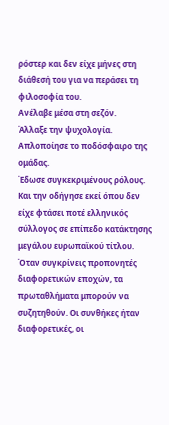ρόστερ και δεν είχε μήνες στη διάθεσή του για να περάσει τη φιλοσοφία του.
Ανέλαβε μέσα στη σεζόν.
Άλλαξε την ψυχολογία.
Απλοποίησε το ποδόσφαιρο της ομάδας.
Έδωσε συγκεκριμένους ρόλους.
Και την οδήγησε εκεί όπου δεν είχε φτάσει ποτέ ελληνικός σύλλογος σε επίπεδο κατάκτησης μεγάλου ευρωπαϊκού τίτλου.
Όταν συγκρίνεις προπονητές διαφορετικών εποχών, τα πρωταθλήματα μπορούν να συζητηθούν. Οι συνθήκες ήταν διαφορετικές, οι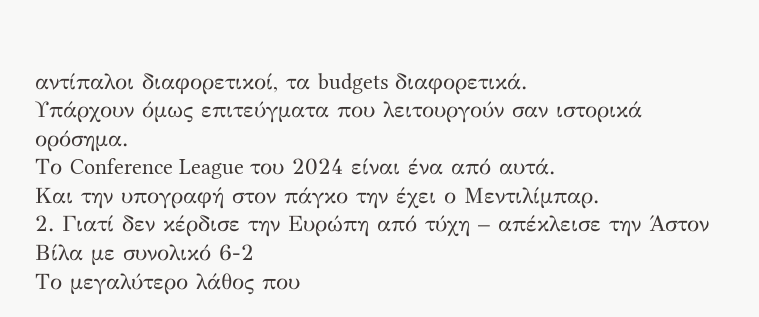αντίπαλοι διαφορετικοί, τα budgets διαφορετικά.
Υπάρχουν όμως επιτεύγματα που λειτουργούν σαν ιστορικά ορόσημα.
Το Conference League του 2024 είναι ένα από αυτά.
Και την υπογραφή στον πάγκο την έχει ο Μεντιλίμπαρ.
2. Γιατί δεν κέρδισε την Ευρώπη από τύχη – απέκλεισε την Άστον Βίλα με συνολικό 6-2
Το μεγαλύτερο λάθος που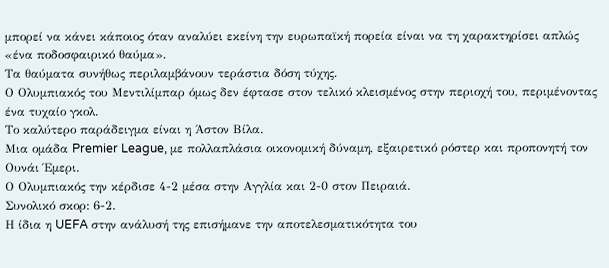μπορεί να κάνει κάποιος όταν αναλύει εκείνη την ευρωπαϊκή πορεία είναι να τη χαρακτηρίσει απλώς «ένα ποδοσφαιρικό θαύμα».
Τα θαύματα συνήθως περιλαμβάνουν τεράστια δόση τύχης.
Ο Ολυμπιακός του Μεντιλίμπαρ όμως δεν έφτασε στον τελικό κλεισμένος στην περιοχή του, περιμένοντας ένα τυχαίο γκολ.
Το καλύτερο παράδειγμα είναι η Άστον Βίλα.
Μια ομάδα Premier League, με πολλαπλάσια οικονομική δύναμη, εξαιρετικό ρόστερ και προπονητή τον Ουνάι Έμερι.
Ο Ολυμπιακός την κέρδισε 4-2 μέσα στην Αγγλία και 2-0 στον Πειραιά.
Συνολικό σκορ: 6-2.
Η ίδια η UEFA στην ανάλυσή της επισήμανε την αποτελεσματικότητα του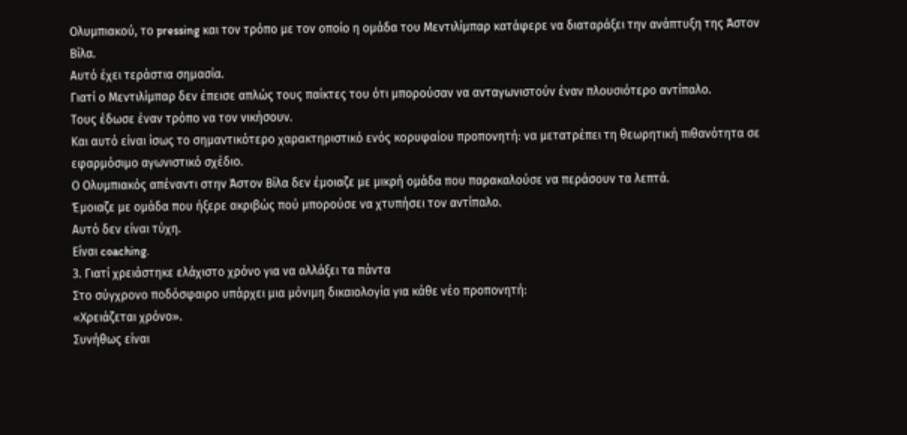Ολυμπιακού, το pressing και τον τρόπο με τον οποίο η ομάδα του Μεντιλίμπαρ κατάφερε να διαταράξει την ανάπτυξη της Άστον Βίλα.
Αυτό έχει τεράστια σημασία.
Γιατί ο Μεντιλίμπαρ δεν έπεισε απλώς τους παίκτες του ότι μπορούσαν να ανταγωνιστούν έναν πλουσιότερο αντίπαλο.
Τους έδωσε έναν τρόπο να τον νικήσουν.
Και αυτό είναι ίσως το σημαντικότερο χαρακτηριστικό ενός κορυφαίου προπονητή: να μετατρέπει τη θεωρητική πιθανότητα σε εφαρμόσιμο αγωνιστικό σχέδιο.
Ο Ολυμπιακός απέναντι στην Άστον Βίλα δεν έμοιαζε με μικρή ομάδα που παρακαλούσε να περάσουν τα λεπτά.
Έμοιαζε με ομάδα που ήξερε ακριβώς πού μπορούσε να χτυπήσει τον αντίπαλο.
Αυτό δεν είναι τύχη.
Είναι coaching.
3. Γιατί χρειάστηκε ελάχιστο χρόνο για να αλλάξει τα πάντα
Στο σύγχρονο ποδόσφαιρο υπάρχει μια μόνιμη δικαιολογία για κάθε νέο προπονητή:
«Χρειάζεται χρόνο».
Συνήθως είναι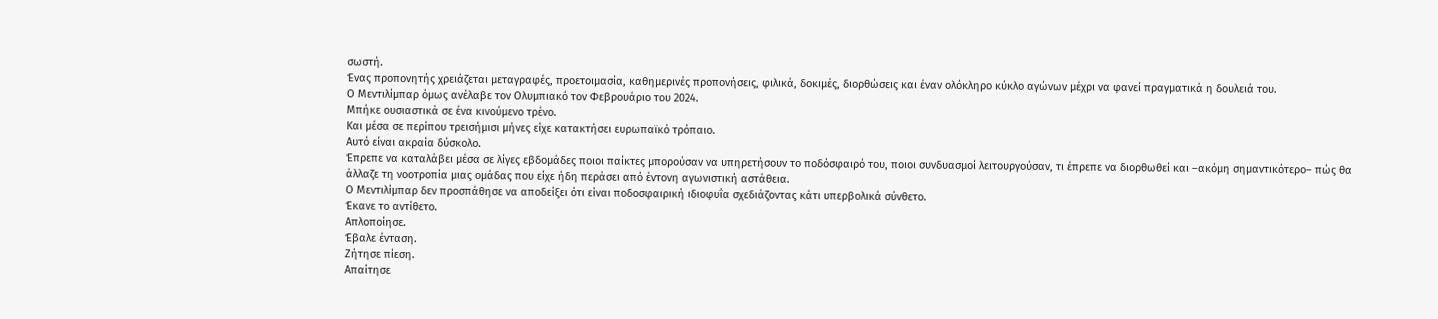σωστή.
Ένας προπονητής χρειάζεται μεταγραφές, προετοιμασία, καθημερινές προπονήσεις, φιλικά, δοκιμές, διορθώσεις και έναν ολόκληρο κύκλο αγώνων μέχρι να φανεί πραγματικά η δουλειά του.
Ο Μεντιλίμπαρ όμως ανέλαβε τον Ολυμπιακό τον Φεβρουάριο του 2024.
Μπήκε ουσιαστικά σε ένα κινούμενο τρένο.
Και μέσα σε περίπου τρεισήμισι μήνες είχε κατακτήσει ευρωπαϊκό τρόπαιο.
Αυτό είναι ακραία δύσκολο.
Έπρεπε να καταλάβει μέσα σε λίγες εβδομάδες ποιοι παίκτες μπορούσαν να υπηρετήσουν το ποδόσφαιρό του, ποιοι συνδυασμοί λειτουργούσαν, τι έπρεπε να διορθωθεί και –ακόμη σημαντικότερο– πώς θα άλλαζε τη νοοτροπία μιας ομάδας που είχε ήδη περάσει από έντονη αγωνιστική αστάθεια.
Ο Μεντιλίμπαρ δεν προσπάθησε να αποδείξει ότι είναι ποδοσφαιρική ιδιοφυΐα σχεδιάζοντας κάτι υπερβολικά σύνθετο.
Έκανε το αντίθετο.
Απλοποίησε.
Έβαλε ένταση.
Ζήτησε πίεση.
Απαίτησε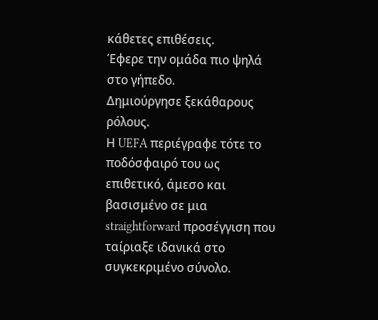κάθετες επιθέσεις.
Έφερε την ομάδα πιο ψηλά στο γήπεδο.
Δημιούργησε ξεκάθαρους ρόλους.
Η UEFA περιέγραφε τότε το ποδόσφαιρό του ως επιθετικό, άμεσο και βασισμένο σε μια straightforward προσέγγιση που ταίριαξε ιδανικά στο συγκεκριμένο σύνολο.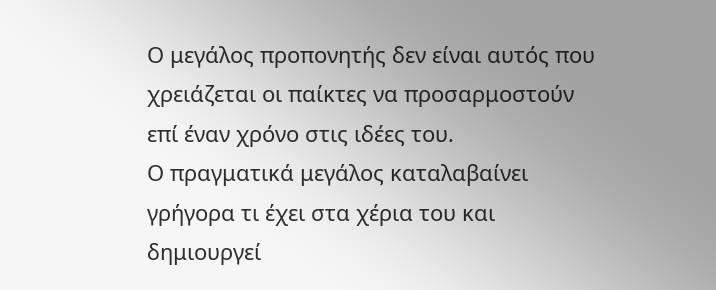Ο μεγάλος προπονητής δεν είναι αυτός που χρειάζεται οι παίκτες να προσαρμοστούν επί έναν χρόνο στις ιδέες του.
Ο πραγματικά μεγάλος καταλαβαίνει γρήγορα τι έχει στα χέρια του και δημιουργεί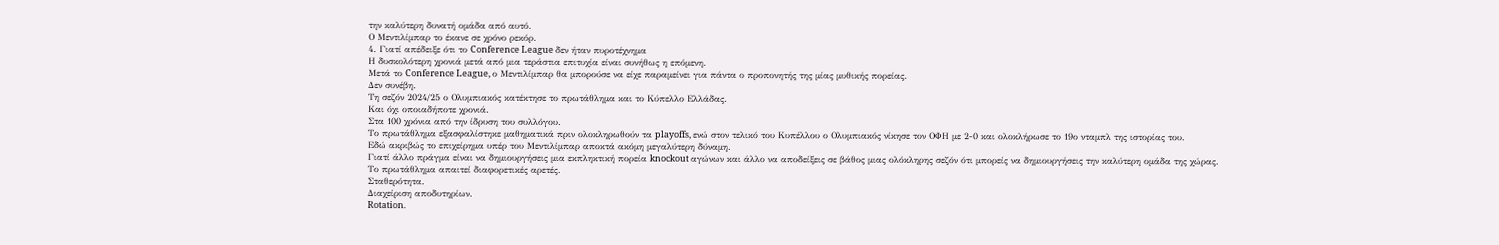την καλύτερη δυνατή ομάδα από αυτό.
Ο Μεντιλίμπαρ το έκανε σε χρόνο ρεκόρ.
4. Γιατί απέδειξε ότι το Conference League δεν ήταν πυροτέχνημα
Η δυσκολότερη χρονιά μετά από μια τεράστια επιτυχία είναι συνήθως η επόμενη.
Μετά το Conference League, ο Μεντιλίμπαρ θα μπορούσε να είχε παραμείνει για πάντα ο προπονητής της μίας μυθικής πορείας.
Δεν συνέβη.
Τη σεζόν 2024/25 ο Ολυμπιακός κατέκτησε το πρωτάθλημα και το Κύπελλο Ελλάδας.
Και όχι οποιαδήποτε χρονιά.
Στα 100 χρόνια από την ίδρυση του συλλόγου.
Το πρωτάθλημα εξασφαλίστηκε μαθηματικά πριν ολοκληρωθούν τα playoffs, ενώ στον τελικό του Κυπέλλου ο Ολυμπιακός νίκησε τον ΟΦΗ με 2-0 και ολοκλήρωσε το 19ο νταμπλ της ιστορίας του.
Εδώ ακριβώς το επιχείρημα υπέρ του Μεντιλίμπαρ αποκτά ακόμη μεγαλύτερη δύναμη.
Γιατί άλλο πράγμα είναι να δημιουργήσεις μια εκπληκτική πορεία knockout αγώνων και άλλο να αποδείξεις σε βάθος μιας ολόκληρης σεζόν ότι μπορείς να δημιουργήσεις την καλύτερη ομάδα της χώρας.
Το πρωτάθλημα απαιτεί διαφορετικές αρετές.
Σταθερότητα.
Διαχείριση αποδυτηρίων.
Rotation.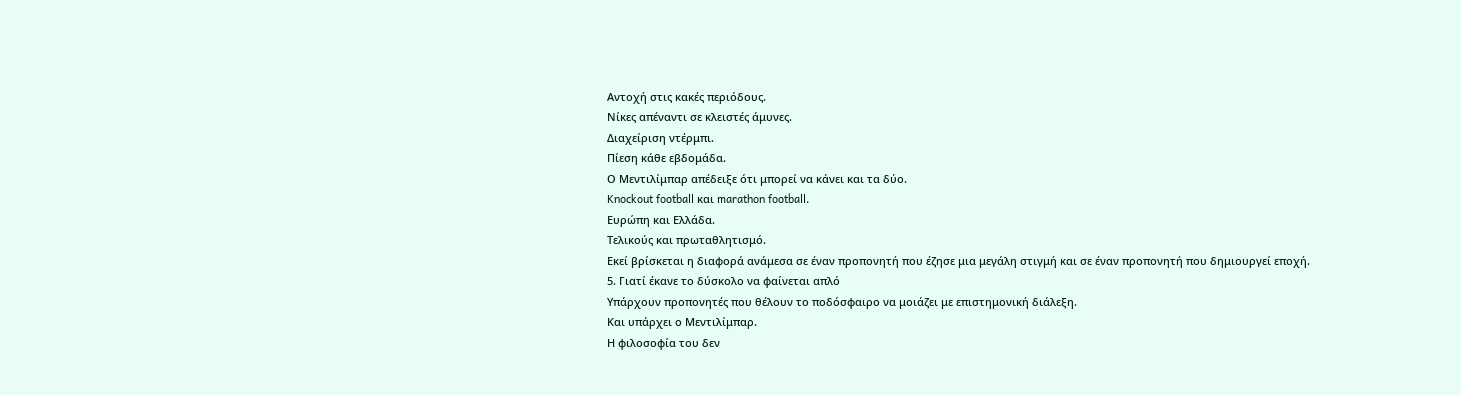Αντοχή στις κακές περιόδους.
Νίκες απέναντι σε κλειστές άμυνες.
Διαχείριση ντέρμπι.
Πίεση κάθε εβδομάδα.
Ο Μεντιλίμπαρ απέδειξε ότι μπορεί να κάνει και τα δύο.
Knockout football και marathon football.
Ευρώπη και Ελλάδα.
Τελικούς και πρωταθλητισμό.
Εκεί βρίσκεται η διαφορά ανάμεσα σε έναν προπονητή που έζησε μια μεγάλη στιγμή και σε έναν προπονητή που δημιουργεί εποχή.
5. Γιατί έκανε το δύσκολο να φαίνεται απλό
Υπάρχουν προπονητές που θέλουν το ποδόσφαιρο να μοιάζει με επιστημονική διάλεξη.
Και υπάρχει ο Μεντιλίμπαρ.
Η φιλοσοφία του δεν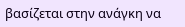βασίζεται στην ανάγκη να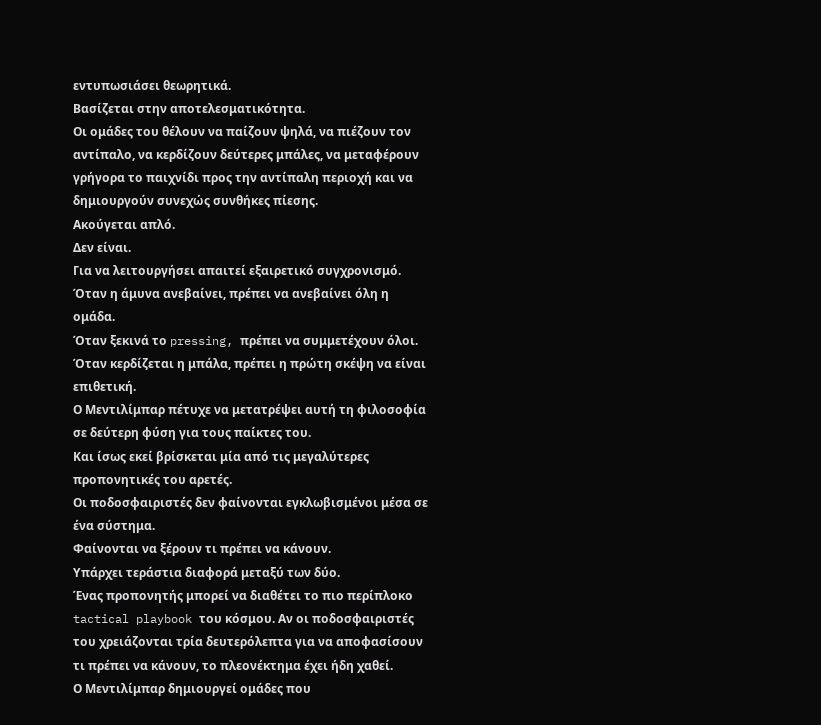εντυπωσιάσει θεωρητικά.
Βασίζεται στην αποτελεσματικότητα.
Οι ομάδες του θέλουν να παίζουν ψηλά, να πιέζουν τον αντίπαλο, να κερδίζουν δεύτερες μπάλες, να μεταφέρουν γρήγορα το παιχνίδι προς την αντίπαλη περιοχή και να δημιουργούν συνεχώς συνθήκες πίεσης.
Ακούγεται απλό.
Δεν είναι.
Για να λειτουργήσει απαιτεί εξαιρετικό συγχρονισμό.
Όταν η άμυνα ανεβαίνει, πρέπει να ανεβαίνει όλη η ομάδα.
Όταν ξεκινά το pressing, πρέπει να συμμετέχουν όλοι.
Όταν κερδίζεται η μπάλα, πρέπει η πρώτη σκέψη να είναι επιθετική.
Ο Μεντιλίμπαρ πέτυχε να μετατρέψει αυτή τη φιλοσοφία σε δεύτερη φύση για τους παίκτες του.
Και ίσως εκεί βρίσκεται μία από τις μεγαλύτερες προπονητικές του αρετές.
Οι ποδοσφαιριστές δεν φαίνονται εγκλωβισμένοι μέσα σε ένα σύστημα.
Φαίνονται να ξέρουν τι πρέπει να κάνουν.
Υπάρχει τεράστια διαφορά μεταξύ των δύο.
Ένας προπονητής μπορεί να διαθέτει το πιο περίπλοκο tactical playbook του κόσμου. Αν οι ποδοσφαιριστές του χρειάζονται τρία δευτερόλεπτα για να αποφασίσουν τι πρέπει να κάνουν, το πλεονέκτημα έχει ήδη χαθεί.
Ο Μεντιλίμπαρ δημιουργεί ομάδες που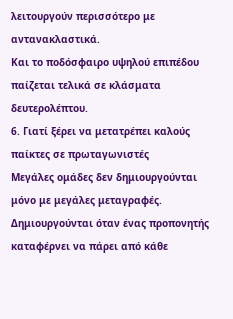λειτουργούν περισσότερο με αντανακλαστικά.
Και το ποδόσφαιρο υψηλού επιπέδου παίζεται τελικά σε κλάσματα δευτερολέπτου.
6. Γιατί ξέρει να μετατρέπει καλούς παίκτες σε πρωταγωνιστές
Μεγάλες ομάδες δεν δημιουργούνται μόνο με μεγάλες μεταγραφές.
Δημιουργούνται όταν ένας προπονητής καταφέρνει να πάρει από κάθε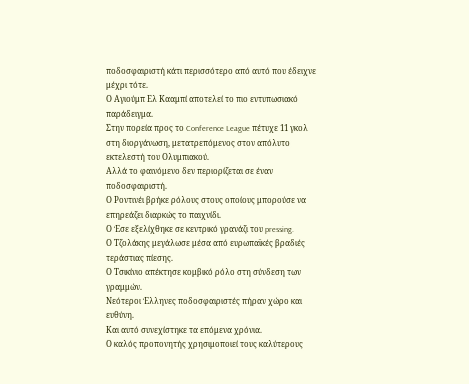ποδοσφαιριστή κάτι περισσότερο από αυτό που έδειχνε μέχρι τότε.
Ο Αγιούμπ Ελ Κααμπί αποτελεί το πιο εντυπωσιακό παράδειγμα.
Στην πορεία προς το Conference League πέτυχε 11 γκολ στη διοργάνωση, μετατρεπόμενος στον απόλυτο εκτελεστή του Ολυμπιακού.
Αλλά το φαινόμενο δεν περιορίζεται σε έναν ποδοσφαιριστή.
Ο Ροντινέι βρήκε ρόλους στους οποίους μπορούσε να επηρεάζει διαρκώς το παιχνίδι.
Ο Έσε εξελίχθηκε σε κεντρικό γρανάζι του pressing.
Ο Τζολάκης μεγάλωσε μέσα από ευρωπαϊκές βραδιές τεράστιας πίεσης.
Ο Τσικίνιο απέκτησε κομβικό ρόλο στη σύνδεση των γραμμών.
Νεότεροι Έλληνες ποδοσφαιριστές πήραν χώρο και ευθύνη.
Και αυτό συνεχίστηκε τα επόμενα χρόνια.
Ο καλός προπονητής χρησιμοποιεί τους καλύτερους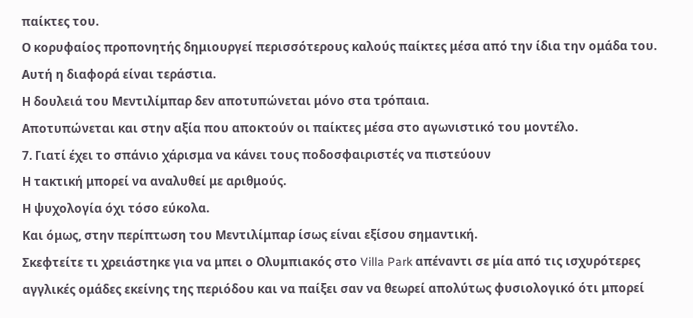παίκτες του.
Ο κορυφαίος προπονητής δημιουργεί περισσότερους καλούς παίκτες μέσα από την ίδια την ομάδα του.
Αυτή η διαφορά είναι τεράστια.
Η δουλειά του Μεντιλίμπαρ δεν αποτυπώνεται μόνο στα τρόπαια.
Αποτυπώνεται και στην αξία που αποκτούν οι παίκτες μέσα στο αγωνιστικό του μοντέλο.
7. Γιατί έχει το σπάνιο χάρισμα να κάνει τους ποδοσφαιριστές να πιστεύουν
Η τακτική μπορεί να αναλυθεί με αριθμούς.
Η ψυχολογία όχι τόσο εύκολα.
Και όμως, στην περίπτωση του Μεντιλίμπαρ ίσως είναι εξίσου σημαντική.
Σκεφτείτε τι χρειάστηκε για να μπει ο Ολυμπιακός στο Villa Park απέναντι σε μία από τις ισχυρότερες αγγλικές ομάδες εκείνης της περιόδου και να παίξει σαν να θεωρεί απολύτως φυσιολογικό ότι μπορεί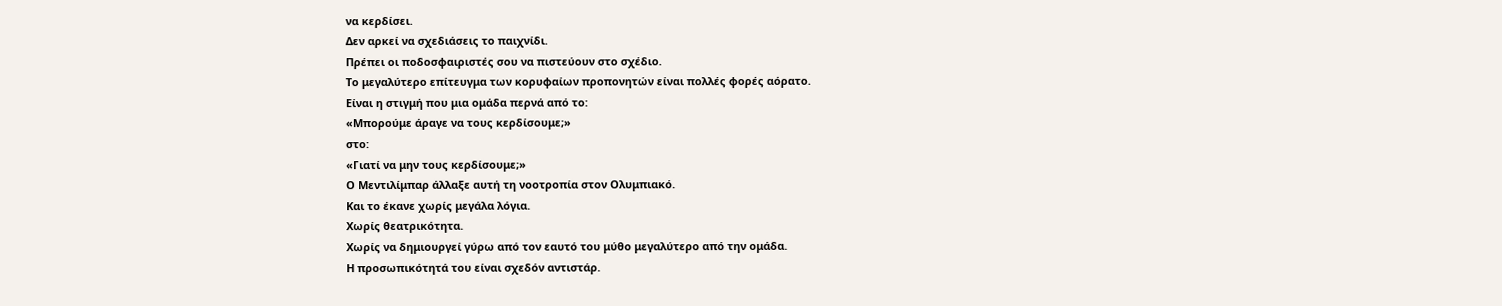να κερδίσει.
Δεν αρκεί να σχεδιάσεις το παιχνίδι.
Πρέπει οι ποδοσφαιριστές σου να πιστεύουν στο σχέδιο.
Το μεγαλύτερο επίτευγμα των κορυφαίων προπονητών είναι πολλές φορές αόρατο.
Είναι η στιγμή που μια ομάδα περνά από το:
«Μπορούμε άραγε να τους κερδίσουμε;»
στο:
«Γιατί να μην τους κερδίσουμε;»
Ο Μεντιλίμπαρ άλλαξε αυτή τη νοοτροπία στον Ολυμπιακό.
Και το έκανε χωρίς μεγάλα λόγια.
Χωρίς θεατρικότητα.
Χωρίς να δημιουργεί γύρω από τον εαυτό του μύθο μεγαλύτερο από την ομάδα.
Η προσωπικότητά του είναι σχεδόν αντιστάρ.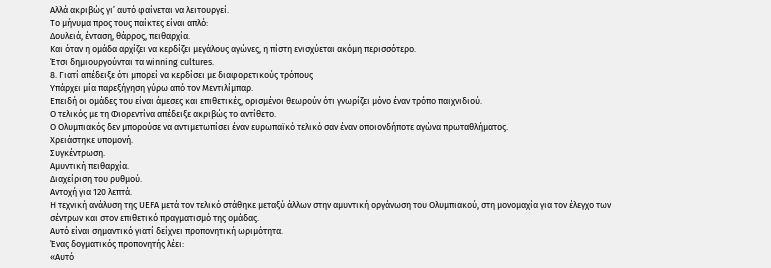Αλλά ακριβώς γι’ αυτό φαίνεται να λειτουργεί.
Το μήνυμα προς τους παίκτες είναι απλό:
Δουλειά, ένταση, θάρρος, πειθαρχία.
Και όταν η ομάδα αρχίζει να κερδίζει μεγάλους αγώνες, η πίστη ενισχύεται ακόμη περισσότερο.
Έτσι δημιουργούνται τα winning cultures.
8. Γιατί απέδειξε ότι μπορεί να κερδίσει με διαφορετικούς τρόπους
Υπάρχει μία παρεξήγηση γύρω από τον Μεντιλίμπαρ.
Επειδή οι ομάδες του είναι άμεσες και επιθετικές, ορισμένοι θεωρούν ότι γνωρίζει μόνο έναν τρόπο παιχνιδιού.
Ο τελικός με τη Φιορεντίνα απέδειξε ακριβώς το αντίθετο.
Ο Ολυμπιακός δεν μπορούσε να αντιμετωπίσει έναν ευρωπαϊκό τελικό σαν έναν οποιονδήποτε αγώνα πρωταθλήματος.
Χρειάστηκε υπομονή.
Συγκέντρωση.
Αμυντική πειθαρχία.
Διαχείριση του ρυθμού.
Αντοχή για 120 λεπτά.
Η τεχνική ανάλυση της UEFA μετά τον τελικό στάθηκε μεταξύ άλλων στην αμυντική οργάνωση του Ολυμπιακού, στη μονομαχία για τον έλεγχο των σέντρων και στον επιθετικό πραγματισμό της ομάδας.
Αυτό είναι σημαντικό γιατί δείχνει προπονητική ωριμότητα.
Ένας δογματικός προπονητής λέει:
«Αυτό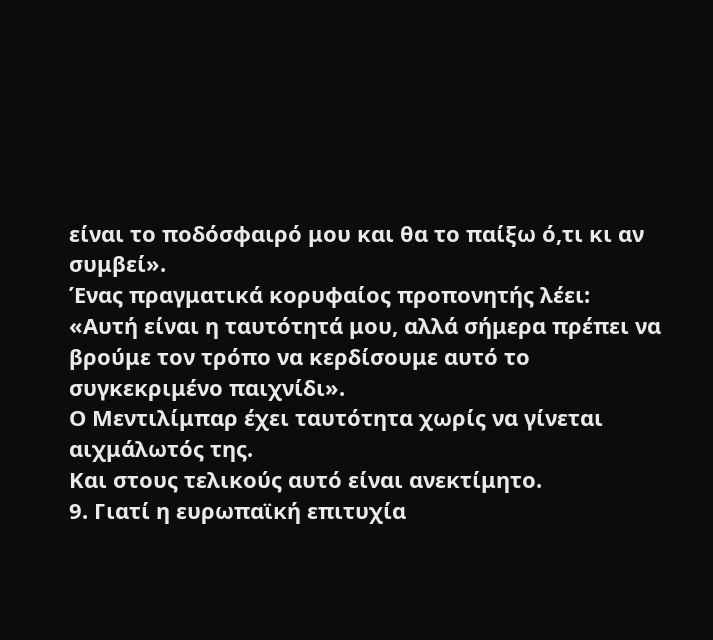είναι το ποδόσφαιρό μου και θα το παίξω ό,τι κι αν συμβεί».
Ένας πραγματικά κορυφαίος προπονητής λέει:
«Αυτή είναι η ταυτότητά μου, αλλά σήμερα πρέπει να βρούμε τον τρόπο να κερδίσουμε αυτό το συγκεκριμένο παιχνίδι».
Ο Μεντιλίμπαρ έχει ταυτότητα χωρίς να γίνεται αιχμάλωτός της.
Και στους τελικούς αυτό είναι ανεκτίμητο.
9. Γιατί η ευρωπαϊκή επιτυχία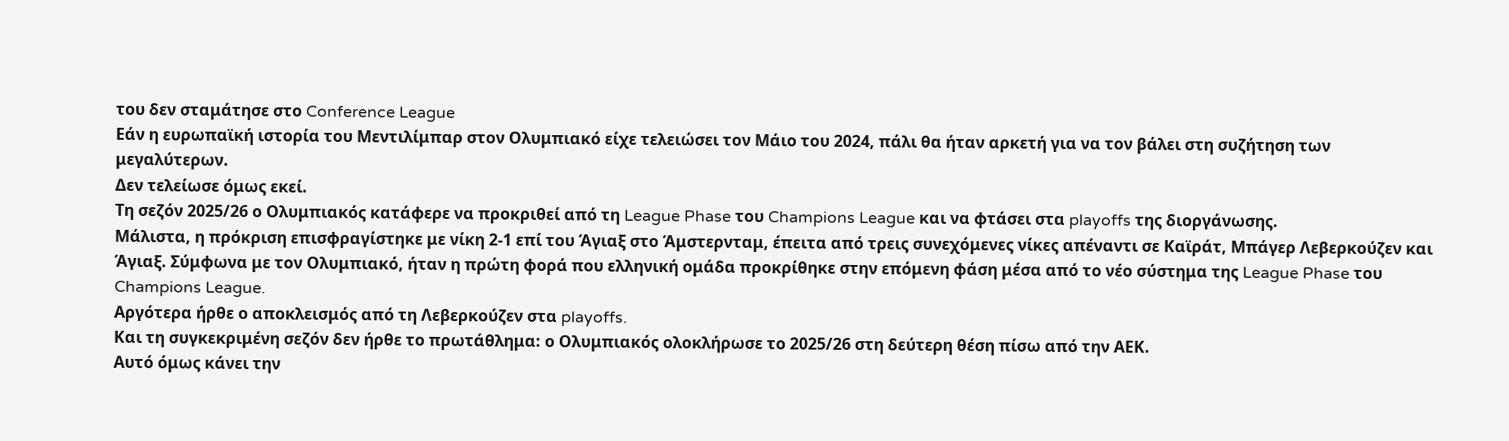του δεν σταμάτησε στο Conference League
Εάν η ευρωπαϊκή ιστορία του Μεντιλίμπαρ στον Ολυμπιακό είχε τελειώσει τον Μάιο του 2024, πάλι θα ήταν αρκετή για να τον βάλει στη συζήτηση των μεγαλύτερων.
Δεν τελείωσε όμως εκεί.
Τη σεζόν 2025/26 ο Ολυμπιακός κατάφερε να προκριθεί από τη League Phase του Champions League και να φτάσει στα playoffs της διοργάνωσης.
Μάλιστα, η πρόκριση επισφραγίστηκε με νίκη 2-1 επί του Άγιαξ στο Άμστερνταμ, έπειτα από τρεις συνεχόμενες νίκες απέναντι σε Καϊράτ, Μπάγερ Λεβερκούζεν και Άγιαξ. Σύμφωνα με τον Ολυμπιακό, ήταν η πρώτη φορά που ελληνική ομάδα προκρίθηκε στην επόμενη φάση μέσα από το νέο σύστημα της League Phase του Champions League.
Αργότερα ήρθε ο αποκλεισμός από τη Λεβερκούζεν στα playoffs.
Και τη συγκεκριμένη σεζόν δεν ήρθε το πρωτάθλημα: ο Ολυμπιακός ολοκλήρωσε το 2025/26 στη δεύτερη θέση πίσω από την ΑΕΚ.
Αυτό όμως κάνει την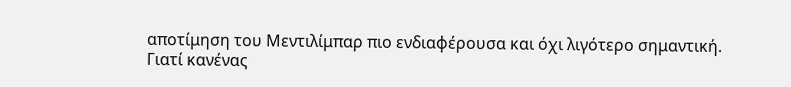αποτίμηση του Μεντιλίμπαρ πιο ενδιαφέρουσα και όχι λιγότερο σημαντική.
Γιατί κανένας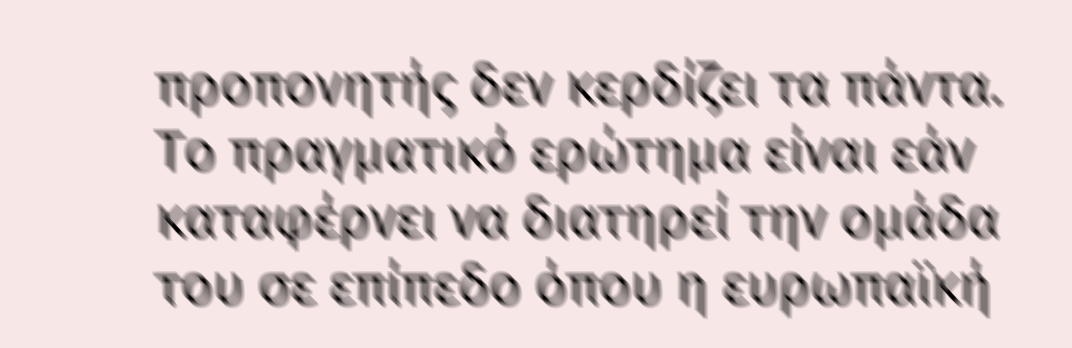προπονητής δεν κερδίζει τα πάντα.
Το πραγματικό ερώτημα είναι εάν καταφέρνει να διατηρεί την ομάδα του σε επίπεδο όπου η ευρωπαϊκή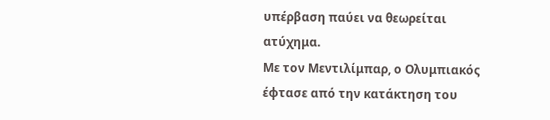υπέρβαση παύει να θεωρείται ατύχημα.
Με τον Μεντιλίμπαρ, ο Ολυμπιακός έφτασε από την κατάκτηση του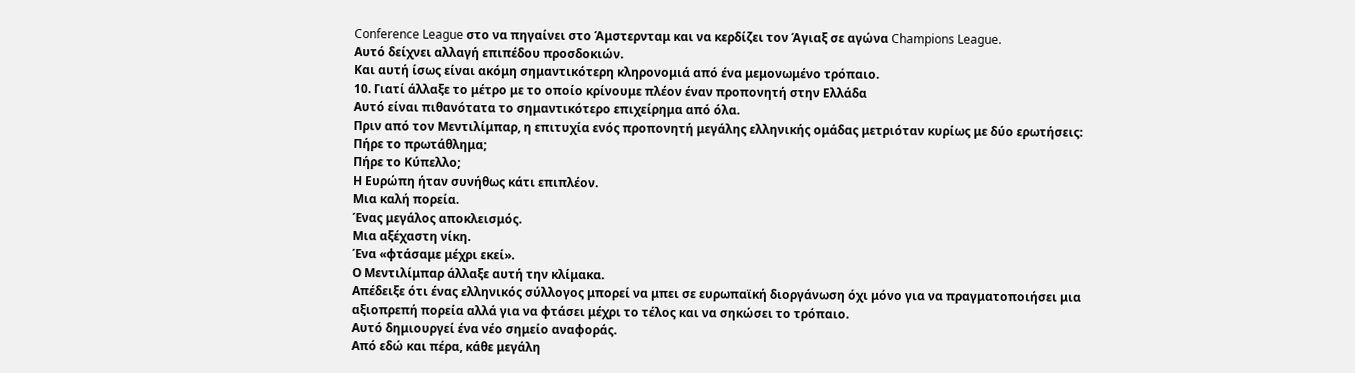Conference League στο να πηγαίνει στο Άμστερνταμ και να κερδίζει τον Άγιαξ σε αγώνα Champions League.
Αυτό δείχνει αλλαγή επιπέδου προσδοκιών.
Και αυτή ίσως είναι ακόμη σημαντικότερη κληρονομιά από ένα μεμονωμένο τρόπαιο.
10. Γιατί άλλαξε το μέτρο με το οποίο κρίνουμε πλέον έναν προπονητή στην Ελλάδα
Αυτό είναι πιθανότατα το σημαντικότερο επιχείρημα από όλα.
Πριν από τον Μεντιλίμπαρ, η επιτυχία ενός προπονητή μεγάλης ελληνικής ομάδας μετριόταν κυρίως με δύο ερωτήσεις:
Πήρε το πρωτάθλημα;
Πήρε το Κύπελλο;
Η Ευρώπη ήταν συνήθως κάτι επιπλέον.
Μια καλή πορεία.
Ένας μεγάλος αποκλεισμός.
Μια αξέχαστη νίκη.
Ένα «φτάσαμε μέχρι εκεί».
Ο Μεντιλίμπαρ άλλαξε αυτή την κλίμακα.
Απέδειξε ότι ένας ελληνικός σύλλογος μπορεί να μπει σε ευρωπαϊκή διοργάνωση όχι μόνο για να πραγματοποιήσει μια αξιοπρεπή πορεία αλλά για να φτάσει μέχρι το τέλος και να σηκώσει το τρόπαιο.
Αυτό δημιουργεί ένα νέο σημείο αναφοράς.
Από εδώ και πέρα, κάθε μεγάλη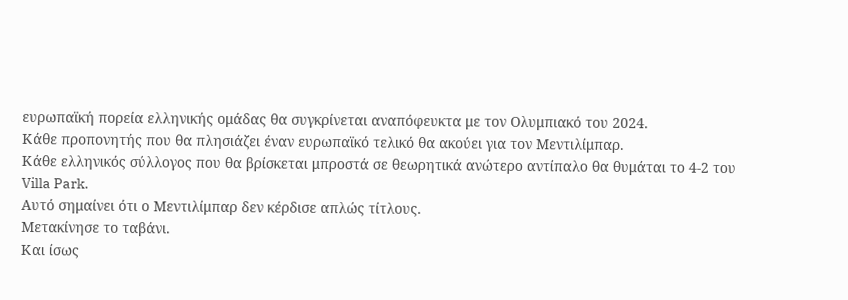ευρωπαϊκή πορεία ελληνικής ομάδας θα συγκρίνεται αναπόφευκτα με τον Ολυμπιακό του 2024.
Κάθε προπονητής που θα πλησιάζει έναν ευρωπαϊκό τελικό θα ακούει για τον Μεντιλίμπαρ.
Κάθε ελληνικός σύλλογος που θα βρίσκεται μπροστά σε θεωρητικά ανώτερο αντίπαλο θα θυμάται το 4-2 του Villa Park.
Αυτό σημαίνει ότι ο Μεντιλίμπαρ δεν κέρδισε απλώς τίτλους.
Μετακίνησε το ταβάνι.
Και ίσως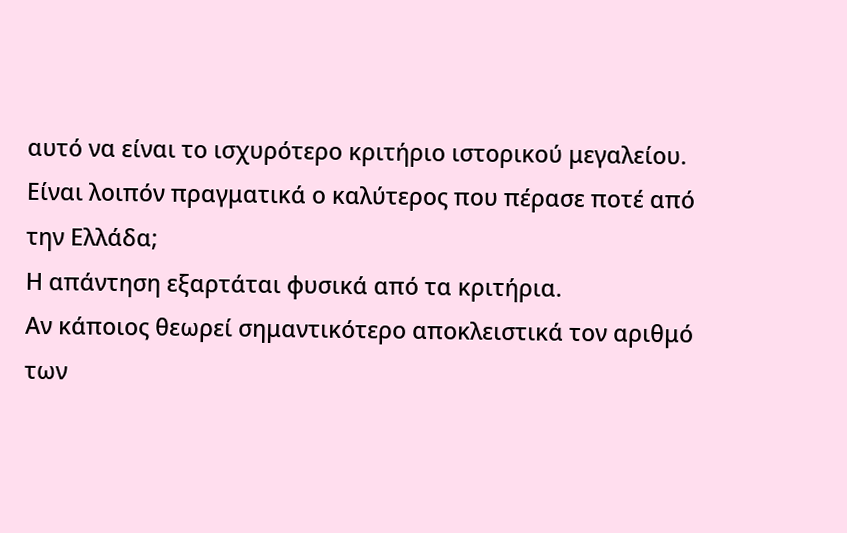αυτό να είναι το ισχυρότερο κριτήριο ιστορικού μεγαλείου.
Είναι λοιπόν πραγματικά ο καλύτερος που πέρασε ποτέ από την Ελλάδα;
Η απάντηση εξαρτάται φυσικά από τα κριτήρια.
Αν κάποιος θεωρεί σημαντικότερο αποκλειστικά τον αριθμό των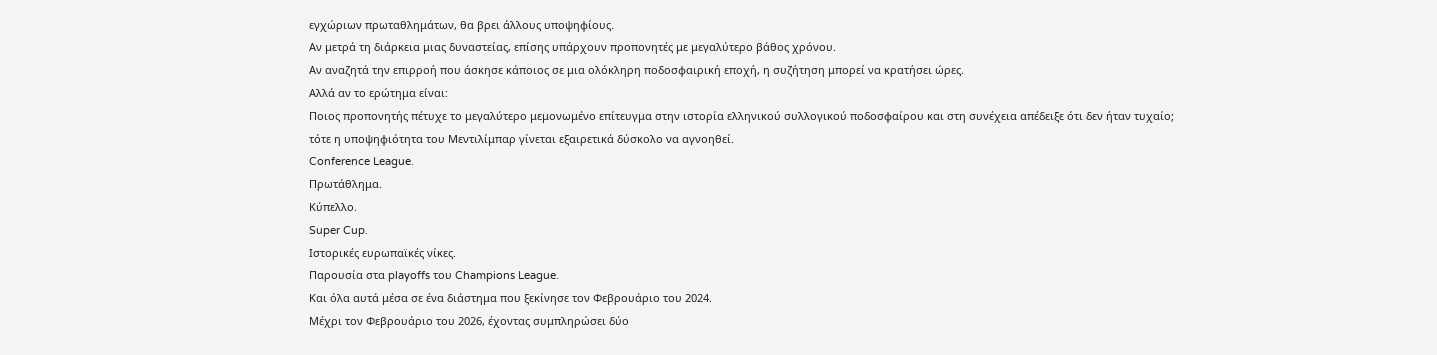εγχώριων πρωταθλημάτων, θα βρει άλλους υποψηφίους.
Αν μετρά τη διάρκεια μιας δυναστείας, επίσης υπάρχουν προπονητές με μεγαλύτερο βάθος χρόνου.
Αν αναζητά την επιρροή που άσκησε κάποιος σε μια ολόκληρη ποδοσφαιρική εποχή, η συζήτηση μπορεί να κρατήσει ώρες.
Αλλά αν το ερώτημα είναι:
Ποιος προπονητής πέτυχε το μεγαλύτερο μεμονωμένο επίτευγμα στην ιστορία ελληνικού συλλογικού ποδοσφαίρου και στη συνέχεια απέδειξε ότι δεν ήταν τυχαίο;
τότε η υποψηφιότητα του Μεντιλίμπαρ γίνεται εξαιρετικά δύσκολο να αγνοηθεί.
Conference League.
Πρωτάθλημα.
Κύπελλο.
Super Cup.
Ιστορικές ευρωπαϊκές νίκες.
Παρουσία στα playoffs του Champions League.
Και όλα αυτά μέσα σε ένα διάστημα που ξεκίνησε τον Φεβρουάριο του 2024.
Μέχρι τον Φεβρουάριο του 2026, έχοντας συμπληρώσει δύο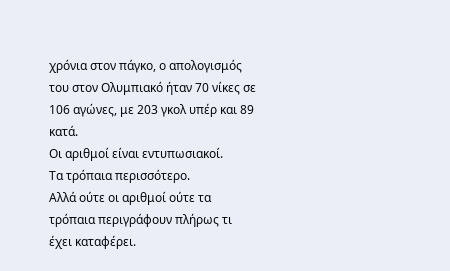χρόνια στον πάγκο, ο απολογισμός του στον Ολυμπιακό ήταν 70 νίκες σε 106 αγώνες, με 203 γκολ υπέρ και 89 κατά.
Οι αριθμοί είναι εντυπωσιακοί.
Τα τρόπαια περισσότερο.
Αλλά ούτε οι αριθμοί ούτε τα τρόπαια περιγράφουν πλήρως τι έχει καταφέρει.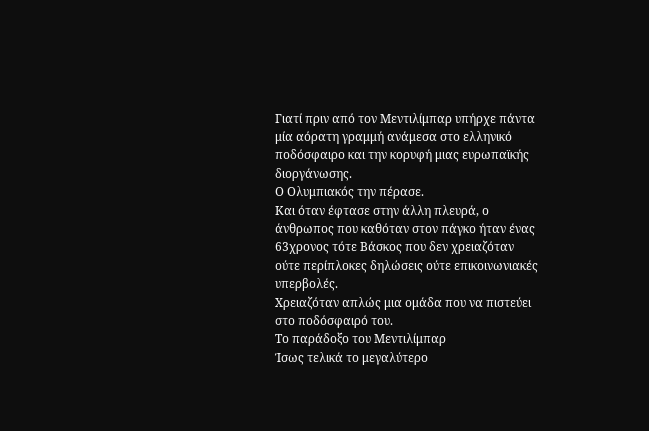Γιατί πριν από τον Μεντιλίμπαρ υπήρχε πάντα μία αόρατη γραμμή ανάμεσα στο ελληνικό ποδόσφαιρο και την κορυφή μιας ευρωπαϊκής διοργάνωσης.
Ο Ολυμπιακός την πέρασε.
Και όταν έφτασε στην άλλη πλευρά, ο άνθρωπος που καθόταν στον πάγκο ήταν ένας 63χρονος τότε Βάσκος που δεν χρειαζόταν ούτε περίπλοκες δηλώσεις ούτε επικοινωνιακές υπερβολές.
Χρειαζόταν απλώς μια ομάδα που να πιστεύει στο ποδόσφαιρό του.
Το παράδοξο του Μεντιλίμπαρ
Ίσως τελικά το μεγαλύτερο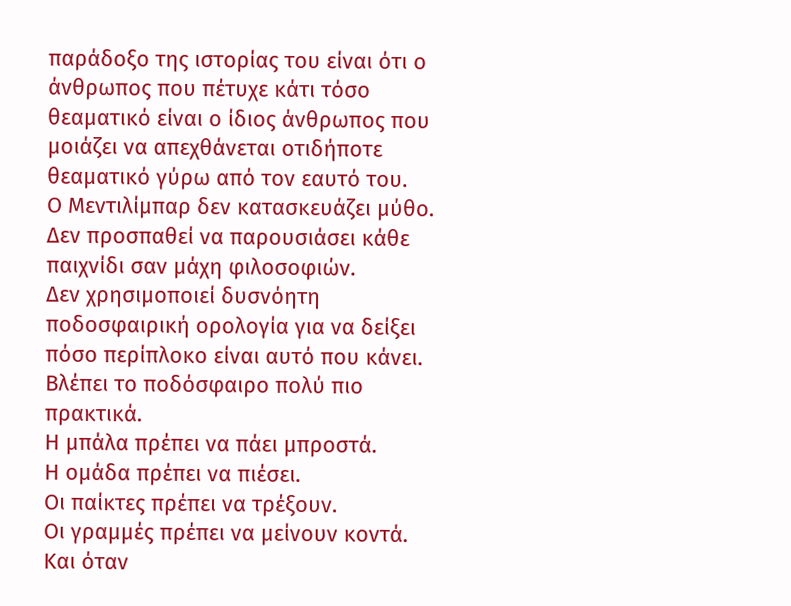παράδοξο της ιστορίας του είναι ότι ο άνθρωπος που πέτυχε κάτι τόσο θεαματικό είναι ο ίδιος άνθρωπος που μοιάζει να απεχθάνεται οτιδήποτε θεαματικό γύρω από τον εαυτό του.
Ο Μεντιλίμπαρ δεν κατασκευάζει μύθο.
Δεν προσπαθεί να παρουσιάσει κάθε παιχνίδι σαν μάχη φιλοσοφιών.
Δεν χρησιμοποιεί δυσνόητη ποδοσφαιρική ορολογία για να δείξει πόσο περίπλοκο είναι αυτό που κάνει.
Βλέπει το ποδόσφαιρο πολύ πιο πρακτικά.
Η μπάλα πρέπει να πάει μπροστά.
Η ομάδα πρέπει να πιέσει.
Οι παίκτες πρέπει να τρέξουν.
Οι γραμμές πρέπει να μείνουν κοντά.
Και όταν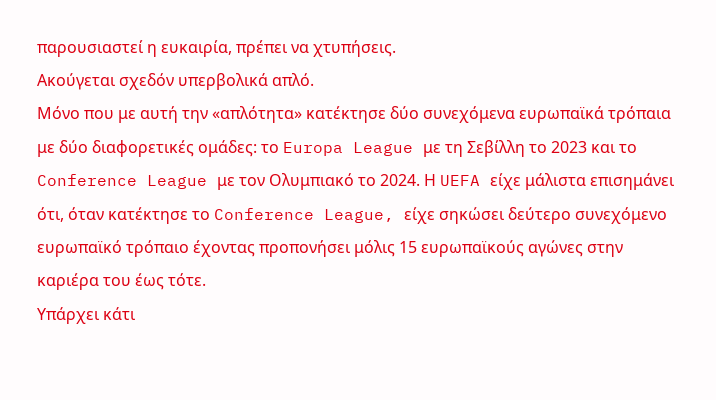παρουσιαστεί η ευκαιρία, πρέπει να χτυπήσεις.
Ακούγεται σχεδόν υπερβολικά απλό.
Μόνο που με αυτή την «απλότητα» κατέκτησε δύο συνεχόμενα ευρωπαϊκά τρόπαια με δύο διαφορετικές ομάδες: το Europa League με τη Σεβίλλη το 2023 και το Conference League με τον Ολυμπιακό το 2024. Η UEFA είχε μάλιστα επισημάνει ότι, όταν κατέκτησε το Conference League, είχε σηκώσει δεύτερο συνεχόμενο ευρωπαϊκό τρόπαιο έχοντας προπονήσει μόλις 15 ευρωπαϊκούς αγώνες στην καριέρα του έως τότε.
Υπάρχει κάτι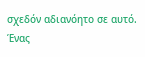σχεδόν αδιανόητο σε αυτό.
Ένας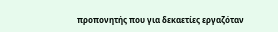προπονητής που για δεκαετίες εργαζόταν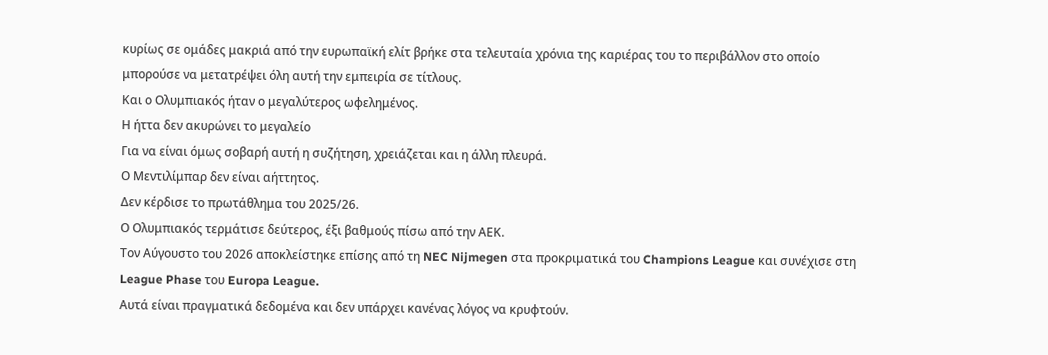κυρίως σε ομάδες μακριά από την ευρωπαϊκή ελίτ βρήκε στα τελευταία χρόνια της καριέρας του το περιβάλλον στο οποίο μπορούσε να μετατρέψει όλη αυτή την εμπειρία σε τίτλους.
Και ο Ολυμπιακός ήταν ο μεγαλύτερος ωφελημένος.
Η ήττα δεν ακυρώνει το μεγαλείο
Για να είναι όμως σοβαρή αυτή η συζήτηση, χρειάζεται και η άλλη πλευρά.
Ο Μεντιλίμπαρ δεν είναι αήττητος.
Δεν κέρδισε το πρωτάθλημα του 2025/26.
Ο Ολυμπιακός τερμάτισε δεύτερος, έξι βαθμούς πίσω από την ΑΕΚ.
Τον Αύγουστο του 2026 αποκλείστηκε επίσης από τη NEC Nijmegen στα προκριματικά του Champions League και συνέχισε στη League Phase του Europa League.
Αυτά είναι πραγματικά δεδομένα και δεν υπάρχει κανένας λόγος να κρυφτούν.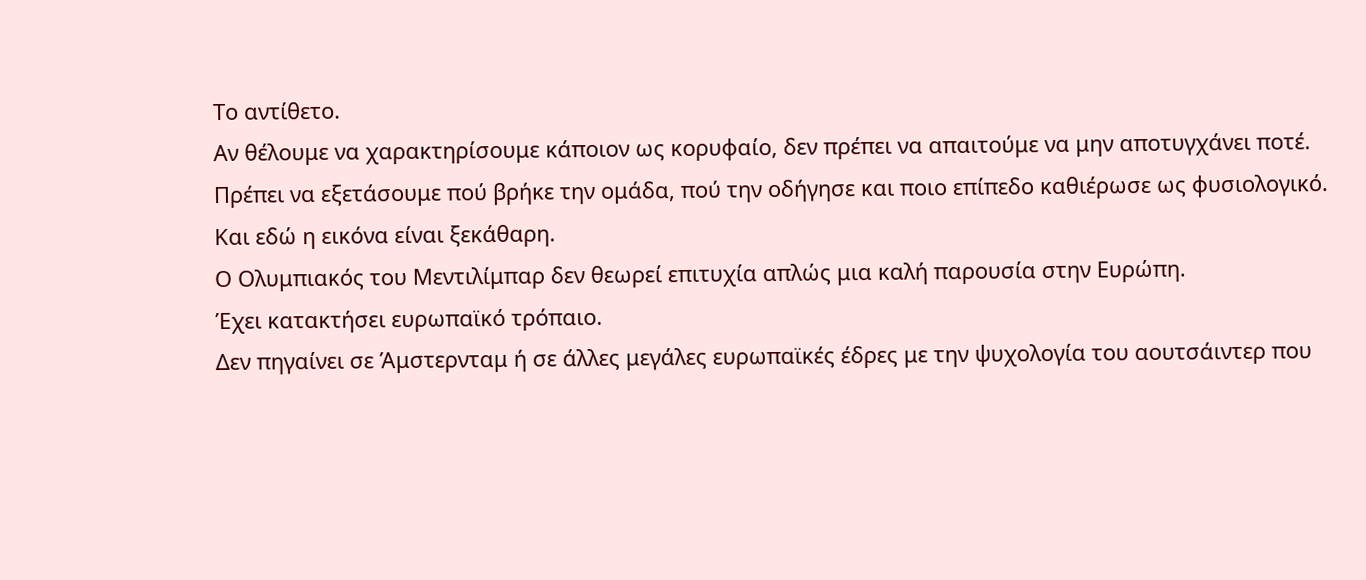Το αντίθετο.
Αν θέλουμε να χαρακτηρίσουμε κάποιον ως κορυφαίο, δεν πρέπει να απαιτούμε να μην αποτυγχάνει ποτέ.
Πρέπει να εξετάσουμε πού βρήκε την ομάδα, πού την οδήγησε και ποιο επίπεδο καθιέρωσε ως φυσιολογικό.
Και εδώ η εικόνα είναι ξεκάθαρη.
Ο Ολυμπιακός του Μεντιλίμπαρ δεν θεωρεί επιτυχία απλώς μια καλή παρουσία στην Ευρώπη.
Έχει κατακτήσει ευρωπαϊκό τρόπαιο.
Δεν πηγαίνει σε Άμστερνταμ ή σε άλλες μεγάλες ευρωπαϊκές έδρες με την ψυχολογία του αουτσάιντερ που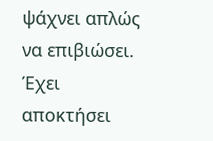ψάχνει απλώς να επιβιώσει.
Έχει αποκτήσει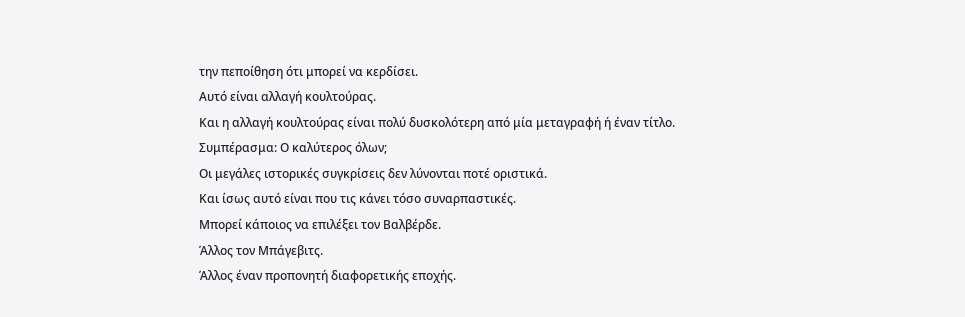την πεποίθηση ότι μπορεί να κερδίσει.
Αυτό είναι αλλαγή κουλτούρας.
Και η αλλαγή κουλτούρας είναι πολύ δυσκολότερη από μία μεταγραφή ή έναν τίτλο.
Συμπέρασμα: Ο καλύτερος όλων;
Οι μεγάλες ιστορικές συγκρίσεις δεν λύνονται ποτέ οριστικά.
Και ίσως αυτό είναι που τις κάνει τόσο συναρπαστικές.
Μπορεί κάποιος να επιλέξει τον Βαλβέρδε.
Άλλος τον Μπάγεβιτς.
Άλλος έναν προπονητή διαφορετικής εποχής.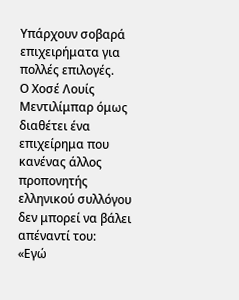Υπάρχουν σοβαρά επιχειρήματα για πολλές επιλογές.
Ο Χοσέ Λουίς Μεντιλίμπαρ όμως διαθέτει ένα επιχείρημα που κανένας άλλος προπονητής ελληνικού συλλόγου δεν μπορεί να βάλει απέναντί του:
«Εγώ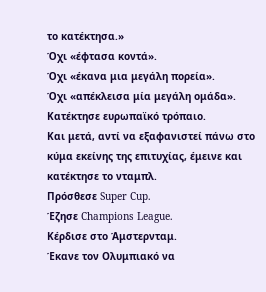το κατέκτησα.»
Όχι «έφτασα κοντά».
Όχι «έκανα μια μεγάλη πορεία».
Όχι «απέκλεισα μία μεγάλη ομάδα».
Κατέκτησε ευρωπαϊκό τρόπαιο.
Και μετά, αντί να εξαφανιστεί πάνω στο κύμα εκείνης της επιτυχίας, έμεινε και κατέκτησε το νταμπλ.
Πρόσθεσε Super Cup.
Έζησε Champions League.
Κέρδισε στο Άμστερνταμ.
Έκανε τον Ολυμπιακό να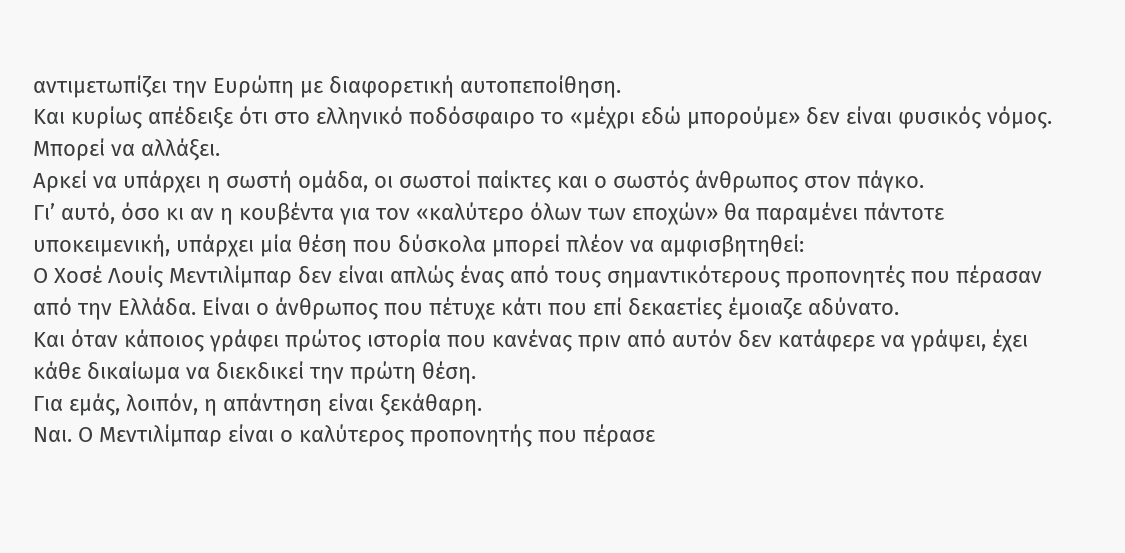αντιμετωπίζει την Ευρώπη με διαφορετική αυτοπεποίθηση.
Και κυρίως απέδειξε ότι στο ελληνικό ποδόσφαιρο το «μέχρι εδώ μπορούμε» δεν είναι φυσικός νόμος.
Μπορεί να αλλάξει.
Αρκεί να υπάρχει η σωστή ομάδα, οι σωστοί παίκτες και ο σωστός άνθρωπος στον πάγκο.
Γι’ αυτό, όσο κι αν η κουβέντα για τον «καλύτερο όλων των εποχών» θα παραμένει πάντοτε υποκειμενική, υπάρχει μία θέση που δύσκολα μπορεί πλέον να αμφισβητηθεί:
Ο Χοσέ Λουίς Μεντιλίμπαρ δεν είναι απλώς ένας από τους σημαντικότερους προπονητές που πέρασαν από την Ελλάδα. Είναι ο άνθρωπος που πέτυχε κάτι που επί δεκαετίες έμοιαζε αδύνατο.
Και όταν κάποιος γράφει πρώτος ιστορία που κανένας πριν από αυτόν δεν κατάφερε να γράψει, έχει κάθε δικαίωμα να διεκδικεί την πρώτη θέση.
Για εμάς, λοιπόν, η απάντηση είναι ξεκάθαρη.
Ναι. Ο Μεντιλίμπαρ είναι ο καλύτερος προπονητής που πέρασε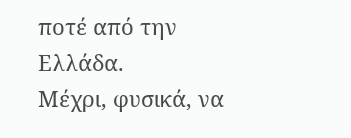ποτέ από την Ελλάδα.
Μέχρι, φυσικά, να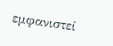εμφανιστεί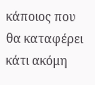κάποιος που θα καταφέρει κάτι ακόμη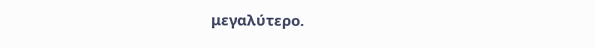μεγαλύτερο.